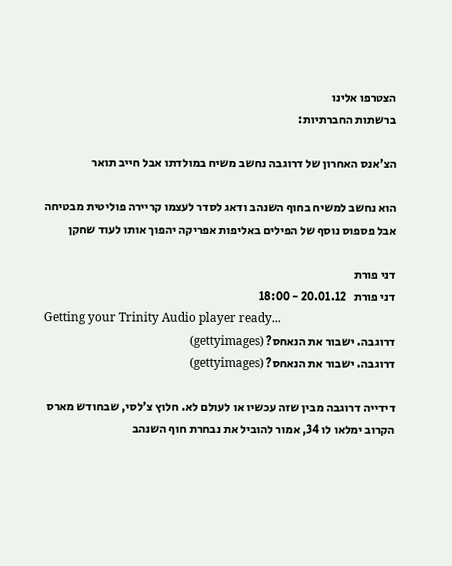הצטרפו אלינו
ברשתות החברתיות:

הצ'אנס האחרון של דרוגבה נחשב משיח במולדתו אבל חייב תואר

הוא נחשב למשיח בחוף השנהב ודאג לסדר לעצמו קריירה פוליטית מבטיחה אבל פספוס נוסף של הפילים באליפות אפריקה יהפוך אותו לעוד שחקן

דני פורת
דני פורת   20.01.12 - 18:00
Getting your Trinity Audio player ready...
דרוגבה. ישבור את הנאחס? (gettyimages)
דרוגבה. ישבור את הנאחס? (gettyimages)

דידייה דרוגבה מבין שזה עכשיו או לעולם לא. חלוץ צ'לסי, שבחודש מארס הקרוב ימלאו לו 34, אמור להוביל את נבחרת חוף השנהב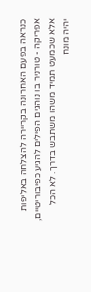כנראה בפעם האחרונה בקריירה להצלחה באליפות אפריקה - טורניר בו נוהגים הפילים להגיע כפיבוריטיים, אלא שכמעט תמיד משהו משתבש בדרך. לא הכל יהיה מונח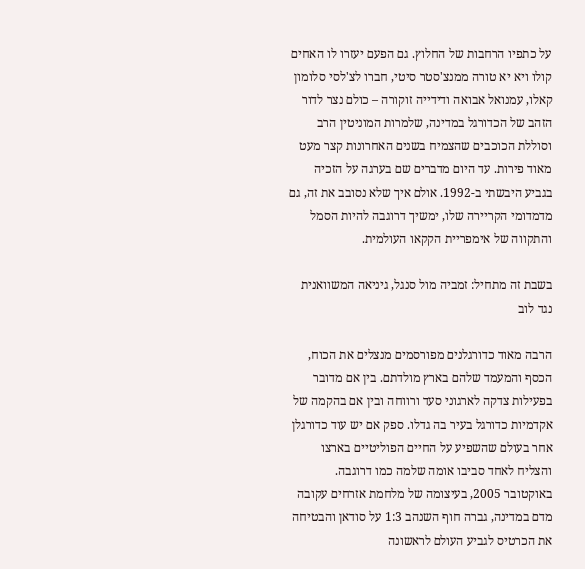על כתפיו הרחבות של החלוץ. גם הפעם יעזרו לו האחים קולו ויא יא טורה ממנצ'סטר סיטי, חברו לצ'לסי סלומון קאלו, עמנואל אבואה ודידייה זוקורה – כולם נצר לדור הזהב של הכדורגל במדינה, שלמרות המוניטין הרב וסוללת הכוכבים שהצמיח בשנים האחרונות קצר מעט מאוד פירות. עד היום מדברים שם בערגה על הזכיה בגביע היבשתי ב-1992. אולם איך שלא נסובב את זה, גם מדמדומי הקריירה שלו, ימשיך דרוגבה להיות הסמל והתקווה של אימפריית הקקאו העולמית.

בשבת זה מתחיל: זמביה מול סנגל, גיניאה המשוואנית נגד לוב

הרבה מאוד כדורגלנים מפורסמים מנצלים את הכוח, הכסף והמעמד שלהם בארץ מולדתם. בין אם מדובר בפעילות צדקה לארגוני סעד ורווחה ובין אם בהקמה של אקדמיות כדורגל בעיר בה גדלו. ספק אם יש עוד כדורגלן אחר בעולם שהשפיע על החיים הפוליטיים בארצו והצליח לאחד סביבו אומה שלמה כמו דרוגבה. באוקטובר 2005, בעיצומה של מלחמת אזרחים עקובה מדם במדינה, גברה חוף השנהב 1:3 על סודאן והבטיחה את הכרטיס לגביע העולם לראשונה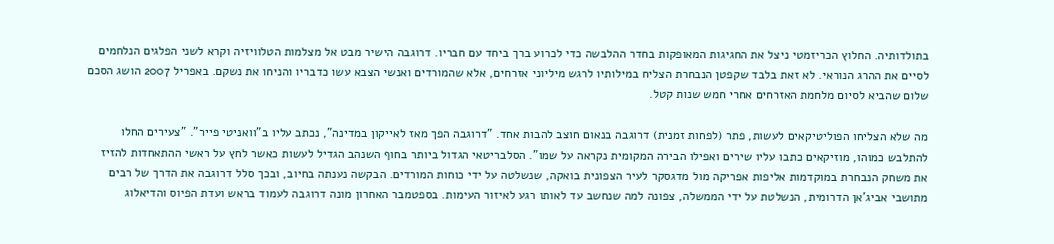בתולדותיה. החלוץ הכריזמטי ניצל את החגיגות המאופקות בחדר ההלבשה כדי לכרוע ברך ביחד עם חבריו. דרוגבה הישיר מבט אל מצלמות הטלוויזיה וקרא לשני הפלגים הנלחמים לסיים את ההרג הנוראי. לא זאת בלבד שקפטן הנבחרת הצליח במילותיו לרגש מיליוני אזרחים, אלא שהמורדים ואנשי הצבא עשו כדבריו והניחו את נשקם. באפריל 2007 הושג הסכם שלום שהביא לסיום מלחמת האזרחים אחרי חמש שנות קטל.

מה שלא הצליחו הפוליטיקאים לעשות, פתר (לפחות זמנית) דרוגבה בנאום חוצב להבות אחד. "דרוגבה הפך מאז לאייקון במדינה", נכתב עליו ב"וואניטי פייר". "צעירים החלו להתלבש כמוהו, מוזיקאים כתבו עליו שירים ואפילו הבירה המקומית נקראה על שמו". הסלבריטאי הגדול ביותר בחוף השנהב הגדיל לעשות כאשר לחץ על ראשי ההתאחדות להזיז את משחק הנבחרת במוקדמות אליפות אפריקה מול מדגסקר לעיר הצפונית בואקה, שנשלטה על ידי כוחות המורדים. הבקשה נענתה בחיוב, ובכך סלל דרוגבה את הדרך של רבים מתושבי אביג'אן הדרומית, הנשלטת על ידי הממשלה, צפונה למה שנחשב עד לאותו רגע לאיזור העימות. בספטמבר האחרון מונה דרוגבה לעמוד בראש ועדת הפיוס והדיאלוג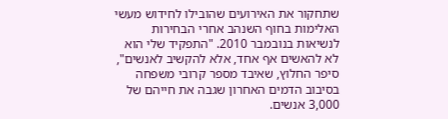שתחקור את האירועים שהובילו לחידוש מעשי האלימות בחוף השנהב אחרי הבחירות לנשיאות בנובמבר 2010. "התפקיד שלי הוא לא להאשים אף אחד, אלא להקשיב לאנשים", סיפר החלוץ, שאיבד מספר קרובי משפחה בסיבוב הדמים האחרון שגבה את חייהם של 3,000 אנשים.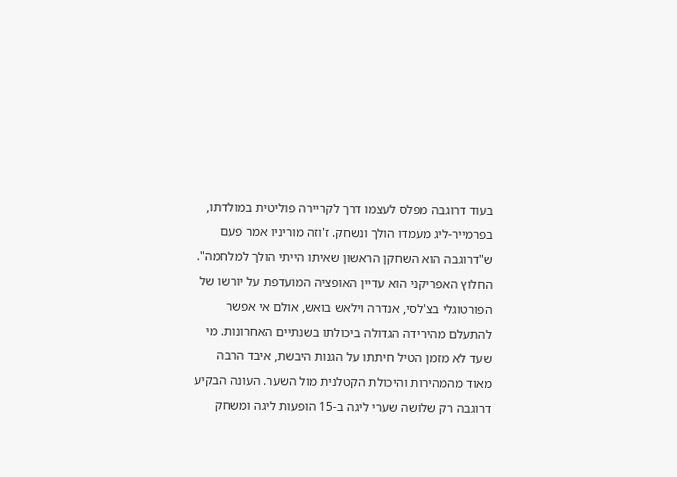בעוד דרוגבה מפלס לעצמו דרך לקריירה פוליטית במולדתו, בפרמייר-ליג מעמדו הולך ונשחק. ז'וזה מוריניו אמר פעם ש"דרוגבה הוא השחקן הראשון שאיתו הייתי הולך למלחמה". החלוץ האפריקני הוא עדיין האופציה המועדפת על יורשו של הפורטוגלי בצ'לסי, אנדרה וילאש בואש, אולם אי אפשר להתעלם מהירידה הגדולה ביכולתו בשנתיים האחרונות. מי שעד לא מזמן הטיל חיתתו על הגנות היבשת, איבד הרבה מאוד מהמהירות והיכולת הקטלנית מול השער. העונה הבקיע דרוגבה רק שלושה שערי ליגה ב-15 הופעות ליגה ומשחק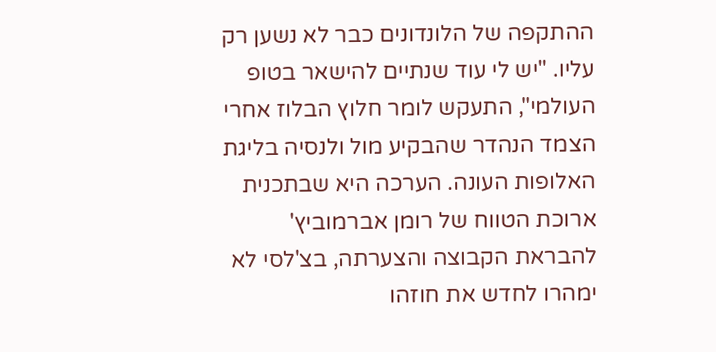ההתקפה של הלונדונים כבר לא נשען רק עליו. "יש לי עוד שנתיים להישאר בטופ העולמי", התעקש לומר חלוץ הבלוז אחרי הצמד הנהדר שהבקיע מול ולנסיה בליגת האלופות העונה. הערכה היא שבתכנית ארוכת הטווח של רומן אברמוביץ' להבראת הקבוצה והצערתה, בצ'לסי לא ימהרו לחדש את חוזהו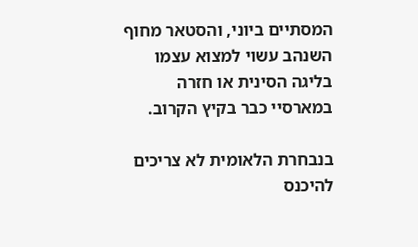המסתיים ביוני, והסטאר מחוף השנהב עשוי למצוא עצמו בליגה הסינית או חזרה במארסיי כבר בקיץ הקרוב.

בנבחרת הלאומית לא צריכים להיכנס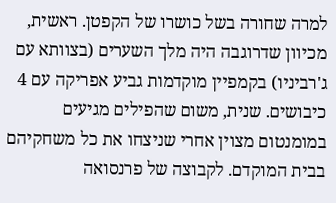למרה שחורה בשל כושרו של הקפטן. ראשית, מכיוון שדרוגבה היה מלך השערים (בצוותא עם ג'רביניו) בקמפיין מוקדמות גביע אפריקה עם 4 כיבושים. שנית, משום שהפילים מגיעים במומנטום מצוין אחרי שניצחו את כל משחקיהם בבית המוקדם. לקבוצה של פרנסואה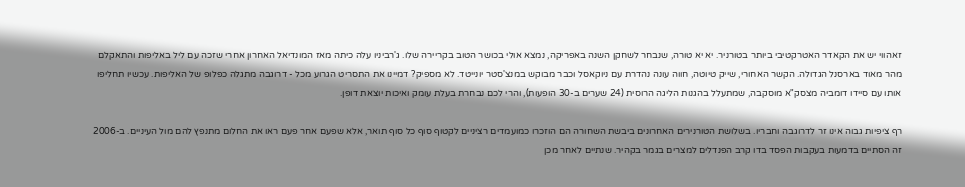זאהווי יש את הקאדר האטרקטיבי ביותר בטורניר. יא יא טורה, שנבחר לשחקן השנה באפריקה, נמצא אולי בכושר הטוב בקריירה שלו. ג'רביניו עלה כיתה מאז המונדיאל האחרון אחרי שזכה עם ליל באליפות והתאקלם מהר מאוד בארסנל הגדולה. הקשר האחורי, שייק טיוטה, חווה עונה נהדרת עם ניוקאסל וכבר מבוקש במנצ'סטר יונייטד. לא מספיק? דמיינו את התסריט הגרוע מכל - דרוגבה מתגלה כפלופ של האליפות. עכשיו תחליפו אותו עם סיידו דומביה מצסק"א מוסקבה, שמתעלל בהגנות הליגה הרוסית (24 שערים ב-30 הופעות), והרי לכם נבחרת בעלת עומק ואיכות יוצאת דופן.

רף ציפיות גבוה אינו זר לדרוגבה וחבריו. בשלושת הטורנירים האחרונים ביבשת השחורה הם הוזכרו כמועמדים רציניים לקטוף סוף כל סוף תואר, אלא שפעם אחר פעם ראו את החלום מתנפץ להם מול העיניים. ב-2006 זה הסתיים בדמעות בעקבות הפסד בדו קרב הפנדלים למצרים בגמר בקהיר. שנתיים לאחר מכן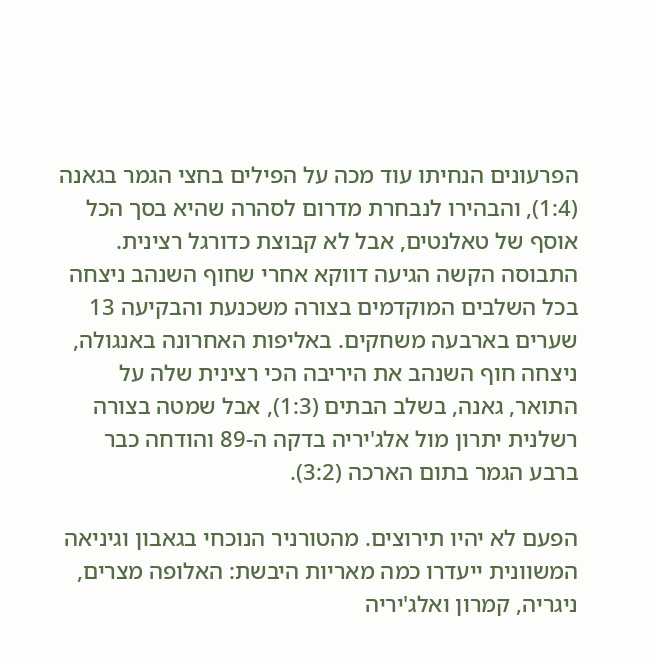הפרעונים הנחיתו עוד מכה על הפילים בחצי הגמר בגאנה (1:4), והבהירו לנבחרת מדרום לסהרה שהיא בסך הכל אוסף של טאלנטים, אבל לא קבוצת כדורגל רצינית. התבוסה הקשה הגיעה דווקא אחרי שחוף השנהב ניצחה בכל השלבים המוקדמים בצורה משכנעת והבקיעה 13 שערים בארבעה משחקים. באליפות האחרונה באנגולה, ניצחה חוף השנהב את היריבה הכי רצינית שלה על התואר, גאנה, בשלב הבתים (1:3), אבל שמטה בצורה רשלנית יתרון מול אלג'יריה בדקה ה-89 והודחה כבר ברבע הגמר בתום הארכה (3:2).

הפעם לא יהיו תירוצים. מהטורניר הנוכחי בגאבון וגיניאה המשוונית ייעדרו כמה מאריות היבשת: האלופה מצרים, ניגריה, קמרון ואלג'יריה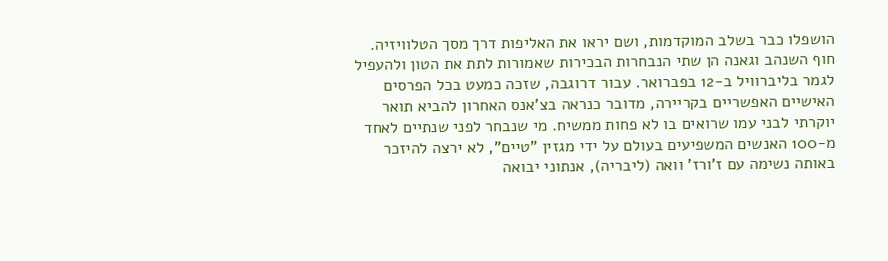הושפלו כבר בשלב המוקדמות, ושם יראו את האליפות דרך מסך הטלוויזיה. חוף השנהב וגאנה הן שתי הנבחרות הבכירות שאמורות לתת את הטון ולהעפיל לגמר בליברוויל ב-12 בפברואר. עבור דרוגבה, שזכה כמעט בכל הפרסים האישיים האפשריים בקריירה, מדובר כנראה בצ'אנס האחרון להביא תואר יוקרתי לבני עמו שרואים בו לא פחות ממשיח. מי שנבחר לפני שנתיים לאחד מ-100 האנשים המשפיעים בעולם על ידי מגזין "טיים", לא ירצה להיזכר באותה נשימה עם ז'ורז' וואה (ליבריה), אנתוני יבואה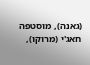(גאנה), מוסטפה חאג'י (מרוקו),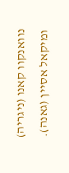נוואנקוו קאנו (ניגריה) ומיקאל אסיין (גאנה).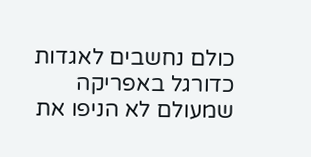כולם נחשבים לאגדות כדורגל באפריקה שמעולם לא הניפו את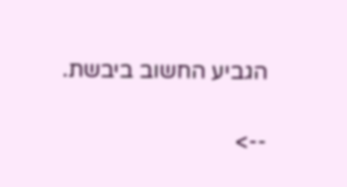הגביע החשוב ביבשת.

-->